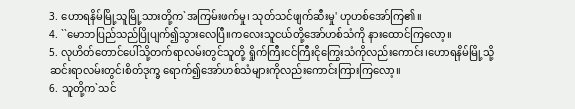3. ဟောရနိမ်မြို့သူမြို့သားတို့က`အကြမ်းဖက်မှု၊ သုတ်သင်ဖျက်ဆီးမှု' ဟုဟစ်အော်ကြ၏။
4. ``မောဘပြည်သည်ပြိုပျက်၍သွားလေပြီ။ကလေးသူငယ်တို့အော်ဟစ်သံကို နားထောင်ကြလော့။
5. လုဟိတ်တောင်ပေါ်သို့တက်ရာလမ်းတွင်သူတို့ ရှိုက်ကြီးငင်ကြီးငိုကြွေးသံကိုလည်းကောင်း၊ဟောရနိမ်မြို့သို့ဆင်းရာလမ်းတွင်၊စိတ်ဒုက္ခ ရောက်၍အော်ဟစ်သံများကိုလည်းကောင်းကြားကြလော့။
6. သူတို့က`သင်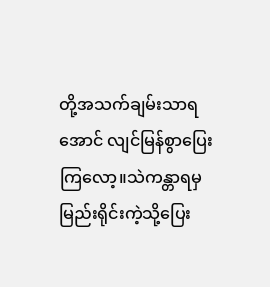တို့အသက်ချမ်းသာရအောင် လျင်မြန်စွာပြေးကြလော့။သဲကန္တာရမှမြည်းရိုင်းကဲ့သို့ပြေး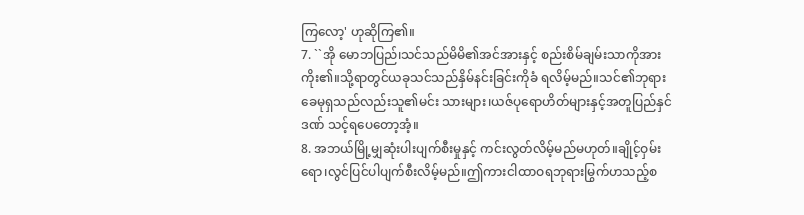ကြလော့' ဟုဆိုကြ၏။
7. ``အို မောဘပြည်၊သင်သည်မိမိ၏အင်အားနှင့် စည်းစိမ်ချမ်းသာကိုအားကိုး၏။သို့ရာတွင်ယခုသင်သည်နှိမ်နင်းခြင်းကိုခံ ရလိမ့်မည်။သင်၏ဘုရားခေမုရှသည်လည်းသူ၏မင်း သားများ၊ယဇ်ပုရောဟိတ်များနှင့်အတူပြည်နှင်ဒဏ် သင့်ရပေတော့အံ့။
8. အဘယ်မြို့မျှဆုံးပါးပျက်စီးမှုနှင့် ကင်းလွတ်လိမ့်မည်မဟုတ်။ချိုင့်ဝှမ်းရော၊လွင်ပြင်ပါပျက်စီးလိမ့်မည်။ဤကားငါထာဝရဘုရားမြွက်ဟသည့်စ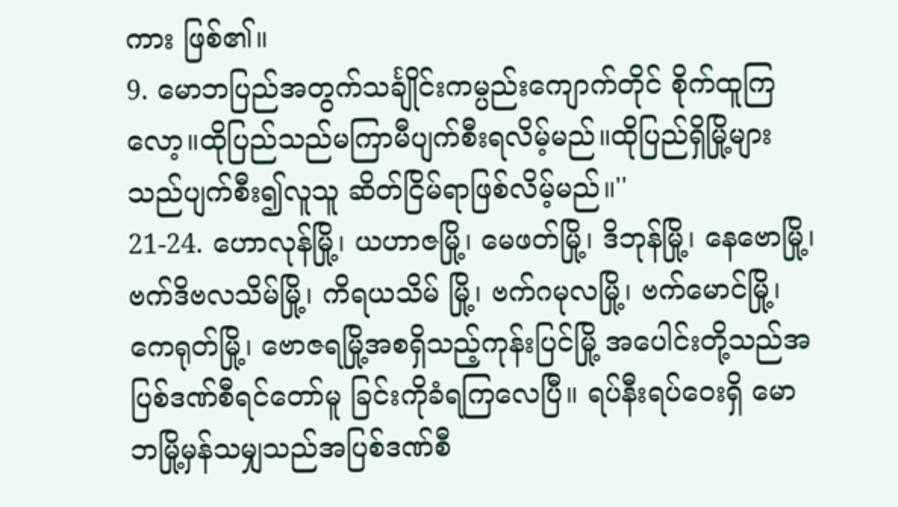ကား ဖြစ်၏။
9. မောဘပြည်အတွက်သင်္ချိုင်းကမ္ပည်းကျောက်တိုင် စိုက်ထူကြလော့။ထိုပြည်သည်မကြာမီပျက်စီးရလိမ့်မည်။ထိုပြည်ရှိမြို့များသည်ပျက်စီး၍လူသူ ဆိတ်ငြိမ်ရာဖြစ်လိမ့်မည်။''
21-24. ဟောလုန်မြို့၊ ယဟာဇမြို့၊ မေဖတ်မြို့၊ ဒိဘုန်မြို့၊ နေဗောမြို့၊ ဗက်ဒိဗလသိမ်မြို့၊ ကိရယသိမ် မြို့၊ ဗက်ဂမုလမြို့၊ ဗက်မောင်မြို့၊ ကေရုတ်မြို့၊ ဗောဇရမြို့အစရှိသည့်ကုန်းပြင်မြို့ အပေါင်းတို့သည်အပြစ်ဒဏ်စီရင်တော်မူ ခြင်းကိုခံရကြလေပြီ။ ရပ်နီးရပ်ဝေးရှိ မောဘမြို့မှန်သမျှသည်အပြစ်ဒဏ်စီ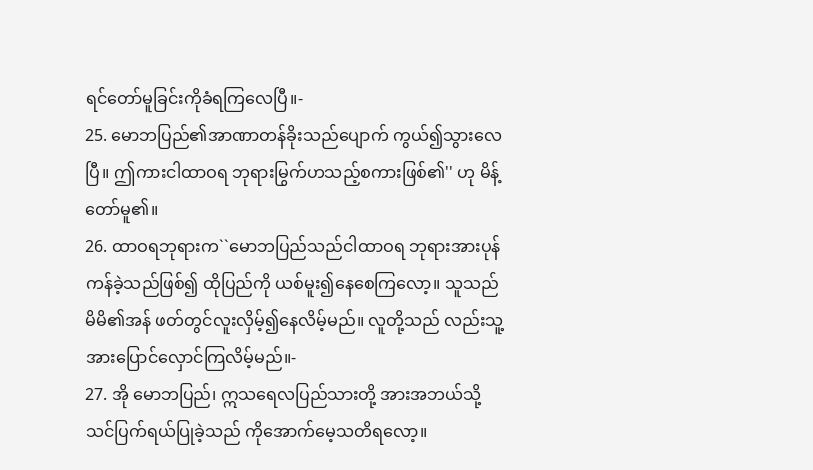ရင်တော်မူခြင်းကိုခံရကြလေပြီ။-
25. မောဘပြည်၏အာဏာတန်ခိုးသည်ပျောက် ကွယ်၍သွားလေပြီ။ ဤကားငါထာဝရ ဘုရားမြွက်ဟသည့်စကားဖြစ်၏'' ဟု မိန့်တော်မူ၏။
26. ထာဝရဘုရားက``မောဘပြည်သည်ငါထာဝရ ဘုရားအားပုန်ကန်ခဲ့သည်ဖြစ်၍ ထိုပြည်ကို ယစ်မူး၍နေစေကြလော့။ သူသည်မိမိ၏အန် ဖတ်တွင်လူးလှိမ့်၍နေလိမ့်မည်။ လူတို့သည် လည်းသူ့အားပြောင်လှောင်ကြလိမ့်မည်။-
27. အို မောဘပြည်၊ ဣသရေလပြည်သားတို့ အားအဘယ်သို့သင်ပြက်ရယ်ပြုခဲ့သည် ကိုအောက်မေ့သတိရလော့။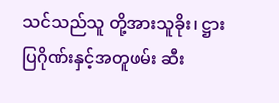သင်သည်သူ တို့အားသူခိုး၊ ဋ္ဌားပြဂိုဏ်းနှင့်အတူဖမ်း ဆီး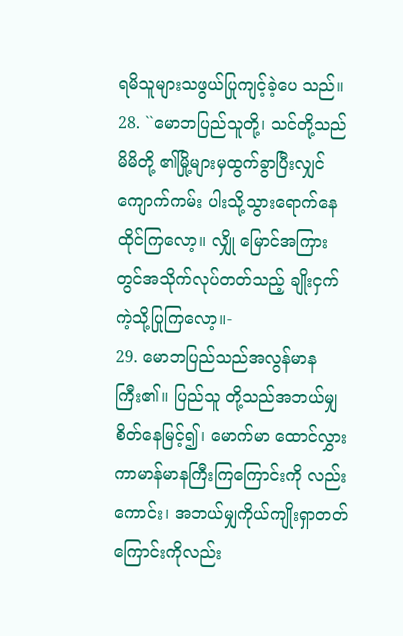ရမိသူများသဖွယ်ပြုကျင့်ခဲ့ပေ သည်။
28. ``မောဘပြည်သူတို့၊ သင်တို့သည်မိမိတို့ ၏မြို့များမှထွက်ခွာပြီးလျှင် ကျောက်ကမ်း ပါးသို့သွားရောက်နေထိုင်ကြလော့။ လျှို မြောင်အကြားတွင်အသိုက်လုပ်တတ်သည့် ချိုးငှက်ကဲ့သို့ပြုကြလော့။-
29. မောဘပြည်သည်အလွန်မာနကြီး၏။ ပြည်သူ တို့သည်အဘယ်မျှစိတ်နေမြင့်၍၊ မောက်မာ ထောင်လွှားကာမာန်မာနကြီးကြကြောင်းကို လည်းကောင်း၊ အဘယ်မျှကိုယ်ကျိုးရှာတတ် ကြောင်းကိုလည်း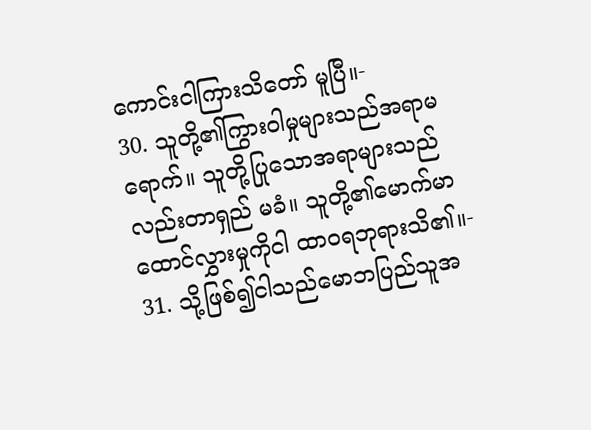ကောင်းငါကြားသိတော် မူပြီ။-
30. သူတို့၏ကြွားဝါမှုများသည်အရာမရောက်။ သူတို့ပြုသောအရာများသည်လည်းတာရှည် မခံ။ သူတို့၏မောက်မာထောင်လွှားမှုကိုငါ ထာဝရဘုရားသိ၏။-
31. သို့ဖြစ်၍ငါသည်မောဘပြည်သူအ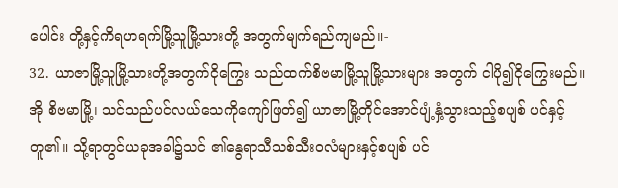ပေါင်း တို့နှင့်ကိရဟရက်မြို့သူမြို့သားတို့ အတွက်မျက်ရည်ကျမည်။-
32. ယာဇာမြို့သူမြို့သားတို့အတွက်ငိုကြွေး သည်ထက်စိဗမာမြို့သူမြို့သားများ အတွက် ငါပို၍ငိုကြွေးမည်။ အို စိဗမာမြို့၊ သင်သည်ပင်လယ်သေကိုကျော်ဖြတ်၍ ယာဇာမြို့တိုင်အောင်ပျံ့နှံ့သွားသည့်စပျစ် ပင်နှင့်တူ၏။ သို့ရာတွင်ယခုအခါ၌သင် ၏နွေရာသီသစ်သီးဝလံများနှင့်စပျစ် ပင်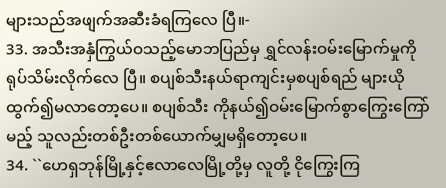များသည်အဖျက်အဆီးခံရကြလေ ပြီ။-
33. အသီးအနှံကြွယ်ဝသည့်မောဘပြည်မှ ရွှင်လန်းဝမ်းမြောက်မှုကိုရုပ်သိမ်းလိုက်လေ ပြီ။ စပျစ်သီးနယ်ရာကျင်းမှစပျစ်ရည် များယိုထွက်၍မလာတော့ပေ။ စပျစ်သီး ကိုနယ်၍ဝမ်းမြောက်စွာကြွေးကြော်မည့် သူလည်းတစ်ဦးတစ်ယောက်မျှမရှိတော့ပေ။
34. ``ဟေရှဘုန်မြို့နှင့်ဧလာလေမြို့တို့မှ လူတို့ ငိုကြွေးကြ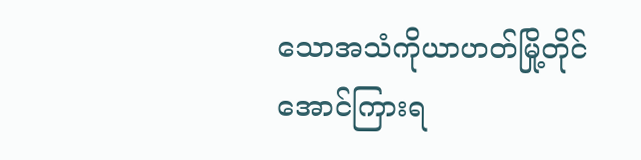သောအသံကိုယာဟတ်မြို့တိုင် အောင်ကြားရ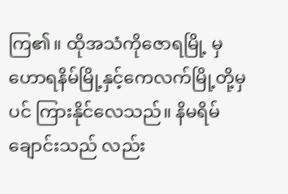ကြ၏။ ထိုအသံကိုဇောရမြို့ မှဟောရနိမ်မြို့နှင့်ကေလက်မြို့တို့မှပင် ကြားနိုင်လေသည်။ နိမရိမ်ချောင်းသည် လည်း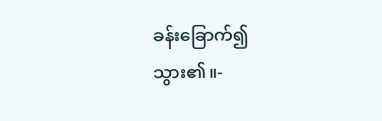ခန်းခြောက်၍သွား၏။-